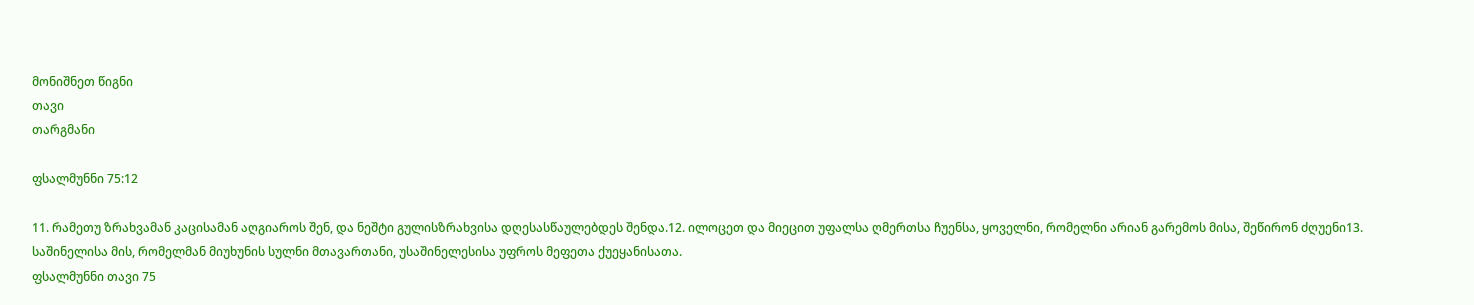მონიშნეთ წიგნი
თავი
თარგმანი

ფსალმუნნი 75:12

11. რამეთუ ზრახვამან კაცისამან აღგიაროს შენ, და ნეშტი გულისზრახვისა დღესასწაულებდეს შენდა.12. ილოცეთ და მიეცით უფალსა ღმერთსა ჩუენსა, ყოველნი, რომელნი არიან გარემოს მისა, შეწირონ ძღუენი13. საშინელისა მის, რომელმან მიუხუნის სულნი მთავართანი, უსაშინელესისა უფროს მეფეთა ქუეყანისათა.
ფსალმუნნი თავი 75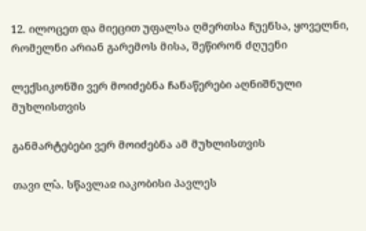12. ილოცეთ და მიეცით უფალსა ღმერთსა ჩუენსა, ყოველნი, რომელნი არიან გარემოს მისა, შეწირონ ძღუენი

ლექსიკონში ვერ მოიძებნა ჩანაწერები აღნიშნული მუხლისთვის

განმარტებები ვერ მოიძებნა ამ მუხლისთვის

თავი ლ̂ა. სწავლაჲ იაკობისი პავლეს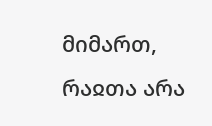მიმართ, რაჲთა არა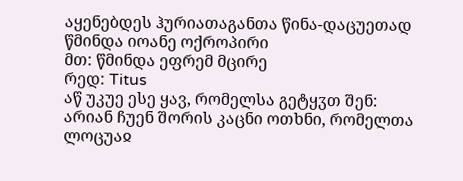აყენებდეს ჰურიათაგანთა წინა-დაცუეთად
წმინდა იოანე ოქროპირი
მთ: წმინდა ეფრემ მცირე
რედ: Titus
აწ უკუე ესე ყავ, რომელსა გეტყჳთ შენ: არიან ჩუენ შორის კაცნი ოთხნი, რომელთა ლოცუაჲ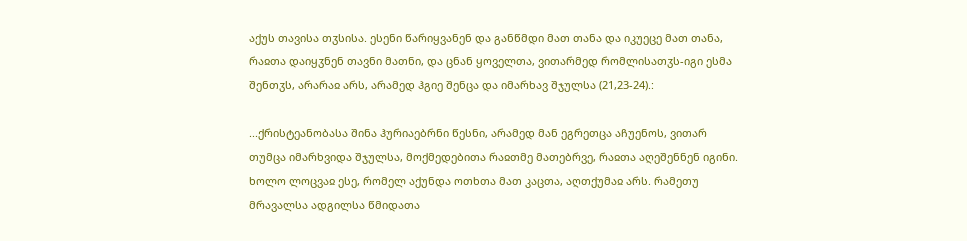აქუს თავისა თჳსისა. ესენი წარიყვანენ და განწმდი მათ თანა და იკუეცე მათ თანა, რაჲთა დაიყჳნენ თავნი მათნი, და ცნან ყოველთა, ვითარმედ რომლისათჳს-იგი ესმა შენთჳს, არარაჲ არს, არამედ ჰგიე შენცა და იმარხავ შჯულსა (21,23-24).:

...ქრისტეანობასა შინა ჰურიაებრნი წესნი, არამედ მან ეგრეთცა აჩუენოს, ვითარ თუმცა იმარხვიდა შჯულსა, მოქმედებითა რაჲთმე მათებრვე, რაჲთა აღეშენნენ იგინი. ხოლო ლოცვაჲ ესე, რომელ აქუნდა ოთხთა მათ კაცთა, აღთქუმაჲ არს. რამეთუ მრავალსა ადგილსა წმიდათა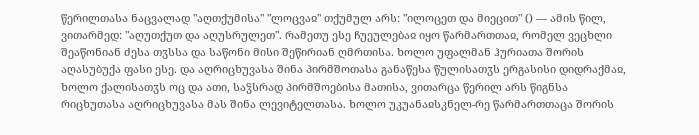წერილთასა ნაცვალად "აღთქუმისა" "ლოცვაჲ" თქუმულ არს: "ილოცეთ და მიეცით" () — ამის წილ, ვითარმედ: "აღუთქუთ და აღუსრულეთ". რამეთუ ესე ჩუეულებაჲ იყო წარმართთაჲ, რომელ ვეცხლი შეაწონიან ძესა თჳსსა და საწონი მისი შეწირიან ღმრთისა. ხოლო უფალმან ჰურიათა შორის აღასუბუქა ფასი ესე. და აღრიცხუვასა შინა პირმშოთასა განაწესა წულისათჳს ერგასისი დიდრაქმაჲ, ხოლო ქალისათჳს ოც და ათი, საჴსრად პირმშოებისა მათისა, ვითარცა წერილ არს წიგნსა რიცხუთასა აღრიცხუვასა მას შინა ლევიტელთასა. ხოლო უკუანაჲსკნელ-რე წარმართთაცა შორის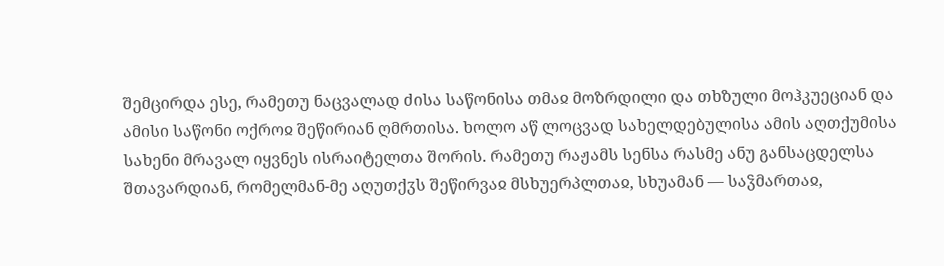შემცირდა ესე, რამეთუ ნაცვალად ძისა საწონისა თმაჲ მოზრდილი და თხზული მოჰკუეციან და ამისი საწონი ოქროჲ შეწირიან ღმრთისა. ხოლო აწ ლოცვად სახელდებულისა ამის აღთქუმისა სახენი მრავალ იყვნეს ისრაიტელთა შორის. რამეთუ რაჟამს სენსა რასმე ანუ განსაცდელსა შთავარდიან, რომელმან-მე აღუთქჳს შეწირვაჲ მსხუერპლთაჲ, სხუამან — საჴმართაჲ,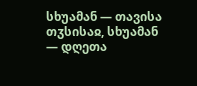სხუამან — თავისა თჳსისაჲ, სხუამან — დღეთა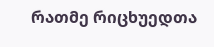რათმე რიცხუედთა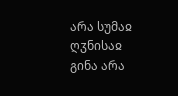არა სუმაჲ ღჳნისაჲ გინა არა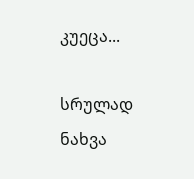კუეცა...

სრულად ნახვა